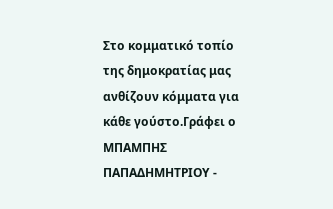Στο κομματικό τοπίο της δημοκρατίας μας ανθίζουν κόμματα για κάθε γούστο.Γράφει ο ΜΠΑΜΠΗΣ ΠΑΠΑΔΗΜΗΤΡΙΟΥ -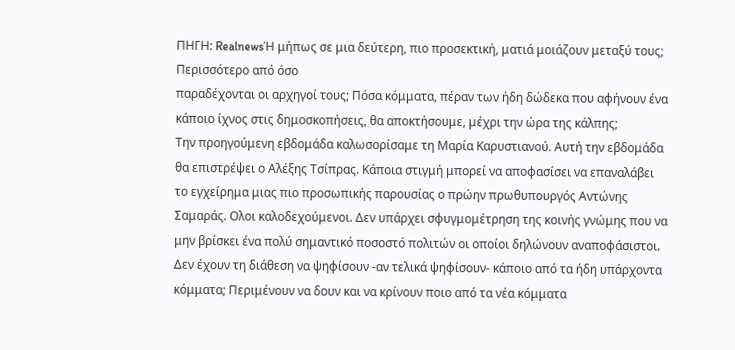ΠΗΓΗ: RealnewsΉ μήπως σε μια δεύτερη, πιο προσεκτική, ματιά μοιάζουν μεταξύ τους; Περισσότερο από όσο
παραδέχονται οι αρχηγοί τους; Πόσα κόμματα, πέραν των ήδη δώδεκα που αφήνουν ένα κάποιο ίχνος στις δημοσκοπήσεις, θα αποκτήσουμε, μέχρι την ώρα της κάλπης;
Την προηγούμενη εβδομάδα καλωσορίσαμε τη Μαρία Καρυστιανού. Αυτή την εβδομάδα θα επιστρέψει ο Αλέξης Τσίπρας. Κάποια στιγμή μπορεί να αποφασίσει να επαναλάβει το εγχείρημα μιας πιο προσωπικής παρουσίας ο πρώην πρωθυπουργός Αντώνης Σαμαράς. Ολοι καλοδεχούμενοι. Δεν υπάρχει σφυγμομέτρηση της κοινής γνώμης που να μην βρίσκει ένα πολύ σημαντικό ποσοστό πολιτών οι οποίοι δηλώνουν αναποφάσιστοι. Δεν έχουν τη διάθεση να ψηφίσουν -αν τελικά ψηφίσουν- κάποιο από τα ήδη υπάρχοντα κόμματα; Περιμένουν να δουν και να κρίνουν ποιο από τα νέα κόμματα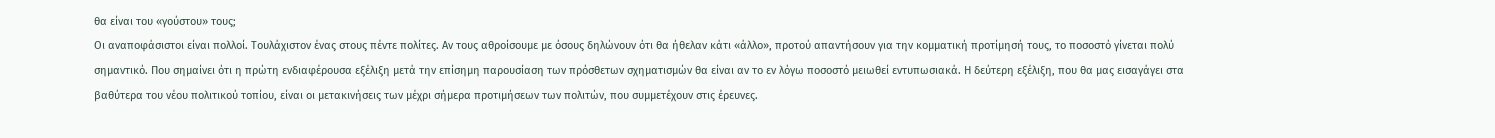θα είναι του «γούστου» τους;
Οι αναποφάσιστοι είναι πολλοί. Τουλάχιστον ένας στους πέντε πολίτες. Αν τους αθροίσουμε με όσους δηλώνουν ότι θα ήθελαν κάτι «άλλο», προτού απαντήσουν για την κομματική προτίμησή τους, το ποσοστό γίνεται πολύ σημαντικό. Που σημαίνει ότι η πρώτη ενδιαφέρουσα εξέλιξη μετά την επίσημη παρουσίαση των πρόσθετων σχηματισμών θα είναι αν το εν λόγω ποσοστό μειωθεί εντυπωσιακά. Η δεύτερη εξέλιξη, που θα μας εισαγάγει στα βαθύτερα του νέου πολιτικού τοπίου, είναι οι μετακινήσεις των μέχρι σήμερα προτιμήσεων των πολιτών, που συμμετέχουν στις έρευνες.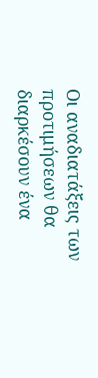Οι αναδιατάξεις των προτιμήσεων θα διαρκέσουν ένα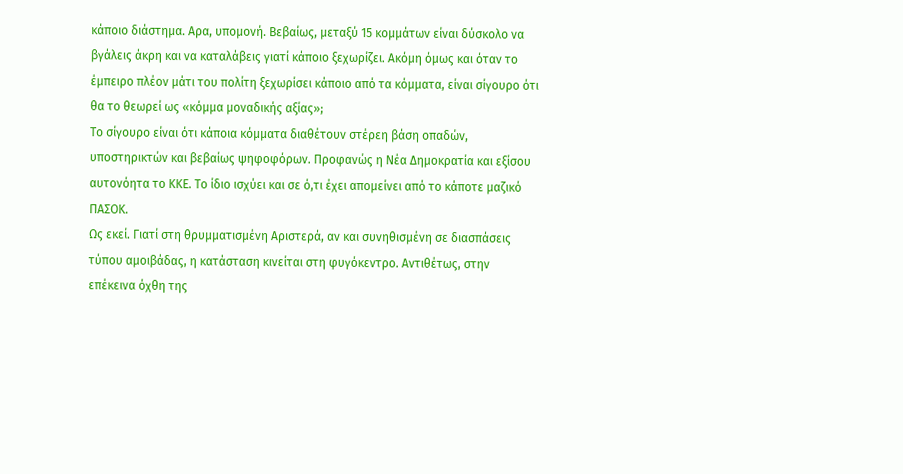κάποιο διάστημα. Αρα, υπομονή. Βεβαίως, μεταξύ 15 κομμάτων είναι δύσκολο να βγάλεις άκρη και να καταλάβεις γιατί κάποιο ξεχωρίζει. Ακόμη όμως και όταν το έμπειρο πλέον μάτι του πολίτη ξεχωρίσει κάποιο από τα κόμματα, είναι σίγουρο ότι θα το θεωρεί ως «κόμμα μοναδικής αξίας»;
Το σίγουρο είναι ότι κάποια κόμματα διαθέτουν στέρεη βάση οπαδών, υποστηρικτών και βεβαίως ψηφοφόρων. Προφανώς η Νέα Δημοκρατία και εξίσου αυτονόητα το ΚΚΕ. Το ίδιο ισχύει και σε ό,τι έχει απομείνει από το κάποτε μαζικό ΠΑΣΟΚ.
Ως εκεί. Γιατί στη θρυμματισμένη Αριστερά, αν και συνηθισμένη σε διασπάσεις τύπου αμοιβάδας, η κατάσταση κινείται στη φυγόκεντρο. Αντιθέτως, στην επέκεινα όχθη της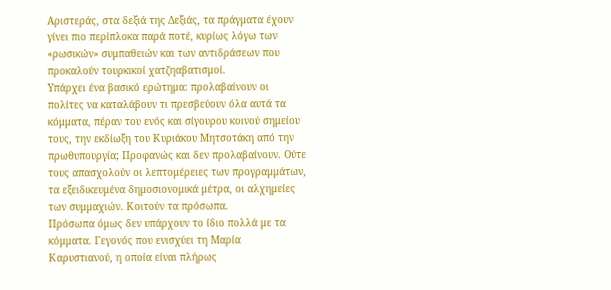Αριστεράς, στα δεξιά της Δεξιάς, τα πράγματα έχουν γίνει πιο περίπλοκα παρά ποτέ, κυρίως λόγω των «ρωσικών» συμπαθειών και των αντιδράσεων που προκαλούν τουρκικοί χατζηαβατισμοί.
Υπάρχει ένα βασικό ερώτημα: προλαβαίνουν οι πολίτες να καταλάβουν τι πρεσβεύουν όλα αυτά τα κόμματα, πέραν του ενός και σίγουρου κοινού σημείου τους, την εκδίωξη του Κυριάκου Μητσοτάκη από την πρωθυπουργία; Προφανώς και δεν προλαβαίνουν. Ούτε τους απασχολούν οι λεπτομέρειες των προγραμμάτων, τα εξειδικευμένα δημοσιονομικά μέτρα, οι αλχημείες των συμμαχιών. Κοιτούν τα πρόσωπα.
Πρόσωπα όμως δεν υπάρχουν το ίδιο πολλά με τα κόμματα. Γεγονός που ενισχύει τη Μαρία Καρυστιανού, η οποία είναι πλήρως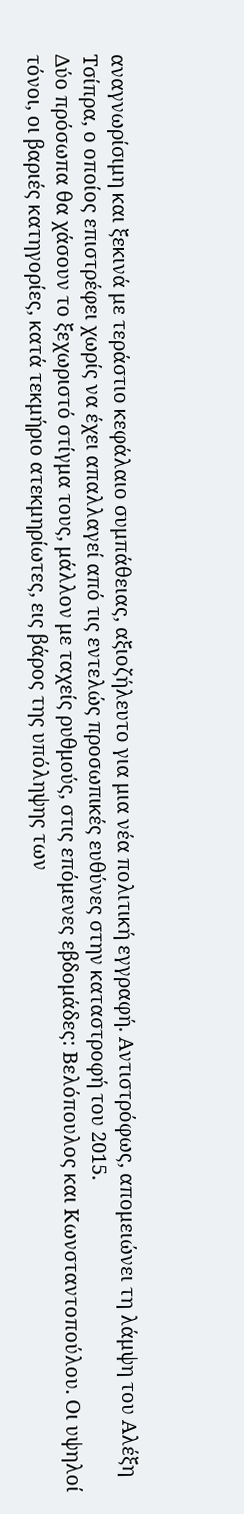αναγνωρίσιμη και ξεκινά με τεράστιο κεφάλαιο συμπάθειας, αξιοζήλευτο για μια νέα πολιτική εγγραφή. Αντιστρόφως, απομειώνει τη λάμψη του Αλέξη Τσίπρα, ο οποίος επιστρέφει χωρίς να έχει απαλλαγεί από τις εντελώς προσωπικές ευθύνες στην καταστροφή του 2015.
Δύο πρόσωπα θα χάσουν το ξεχωριστό στίγμα τους, μάλλον με ταχείς ρυθμούς, στις επόμενες εβδομάδες: Βελόπουλος και Κωνσταντοπούλου. Οι υψηλοί τόνοι, οι βαριές κατηγορίες, κατά τεκμήριο ατεκμηρίωτες, εις βάρος της υπόληψης των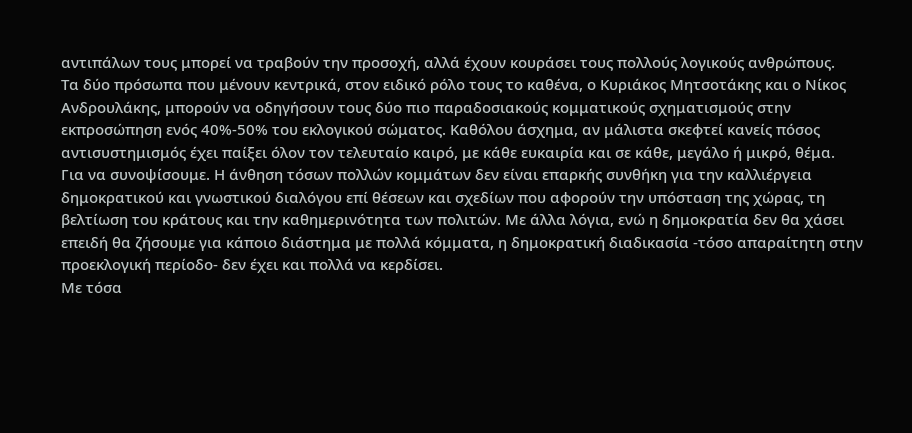αντιπάλων τους μπορεί να τραβούν την προσοχή, αλλά έχουν κουράσει τους πολλούς λογικούς ανθρώπους.
Τα δύο πρόσωπα που μένουν κεντρικά, στον ειδικό ρόλο τους το καθένα, ο Κυριάκος Μητσοτάκης και ο Νίκος Ανδρουλάκης, μπορούν να οδηγήσουν τους δύο πιο παραδοσιακούς κομματικούς σχηματισμούς στην εκπροσώπηση ενός 40%-50% του εκλογικού σώματος. Καθόλου άσχημα, αν μάλιστα σκεφτεί κανείς πόσος αντισυστημισμός έχει παίξει όλον τον τελευταίο καιρό, με κάθε ευκαιρία και σε κάθε, μεγάλο ή μικρό, θέμα.
Για να συνοψίσουμε. Η άνθηση τόσων πολλών κομμάτων δεν είναι επαρκής συνθήκη για την καλλιέργεια δημοκρατικού και γνωστικού διαλόγου επί θέσεων και σχεδίων που αφορούν την υπόσταση της χώρας, τη βελτίωση του κράτους και την καθημερινότητα των πολιτών. Με άλλα λόγια, ενώ η δημοκρατία δεν θα χάσει επειδή θα ζήσουμε για κάποιο διάστημα με πολλά κόμματα, η δημοκρατική διαδικασία -τόσο απαραίτητη στην προεκλογική περίοδο- δεν έχει και πολλά να κερδίσει.
Με τόσα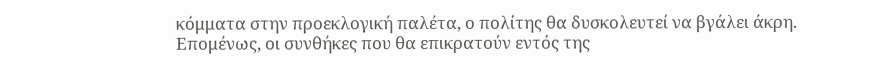κόμματα στην προεκλογική παλέτα, ο πολίτης θα δυσκολευτεί να βγάλει άκρη. Επομένως, οι συνθήκες που θα επικρατούν εντός της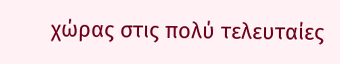χώρας στις πολύ τελευταίες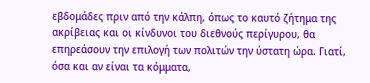εβδομάδες πριν από την κάλπη, όπως το καυτό ζήτημα της ακρίβειας και οι κίνδυνοι του διεθνούς περίγυρου, θα επηρεάσουν την επιλογή των πολιτών την ύστατη ώρα. Γιατί, όσα και αν είναι τα κόμματα,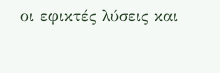οι εφικτές λύσεις και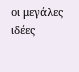οι μεγάλες ιδέες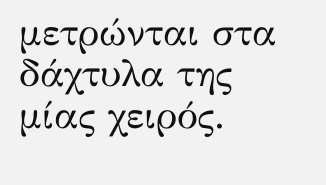μετρώνται στα δάχτυλα της μίας χειρός.